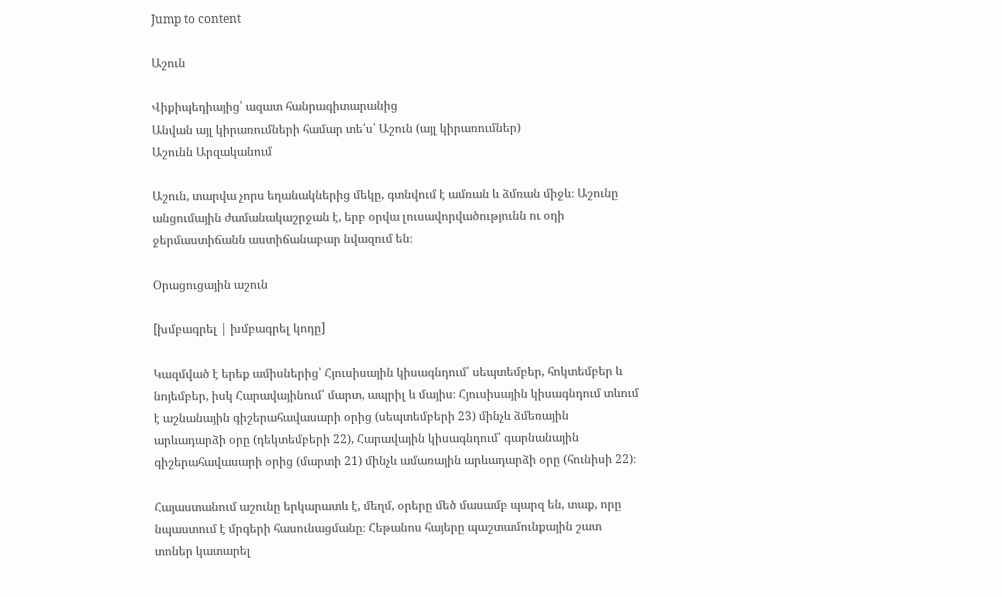Jump to content

Աշուն

Վիքիպեդիայից՝ ազատ հանրագիտարանից
Անվան այլ կիրառումների համար տե՛ս՝ Աշուն (այլ կիրառումներ)
Աշունն Արզականում

Աշուն, տարվա չորս եղանակներից մեկը, գտնվում է ամռան և ձմռան միջև։ Աշունը անցումային ժամանակաշրջան է, երբ օրվա լուսավորվածությունն ու օդի ջերմաստիճանն աստիճանաբար նվազում են։

Օրացուցային աշուն

[խմբագրել | խմբագրել կոդը]

Կազմված է երեք ամիսներից՝ Հյուսիսային կիսագնդում՝ սեպտեմբեր, հոկտեմբեր և նոյեմբեր, իսկ Հարավայինում՝ մարտ, ապրիլ և մայիս։ Հյուսիսային կիսագնդում տևում է աշնանային գիշերահավասարի օրից (սեպտեմբերի 23) մինչև ձմեռային արևադարձի օրը (դեկտեմբերի 22), Հարավային կիսագնդում՝ գարնանային գիշերահավասարի օրից (մարտի 21) մինչև ամառային արևադարձի օրը (հունիսի 22)։

Հայաստանում աշունը երկարատև է, մեղմ, օրերը մեծ մասամբ պարզ են, տաք, որը նպաստում է մրգերի հասունացմանը։ Հեթանոս հայերը պաշտամունքային շատ տոներ կատարել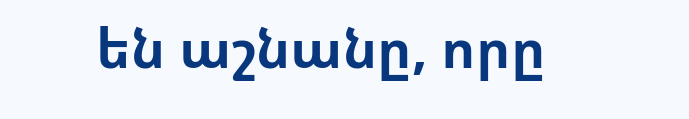են աշնանը, որը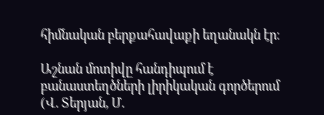հիմնական բերքահավաքի եղանակն էր։

Աշնան մոտիվը հանդիպում է բանաստեղծների լիրիկական գործերում (Վ. Տերյան, Մ.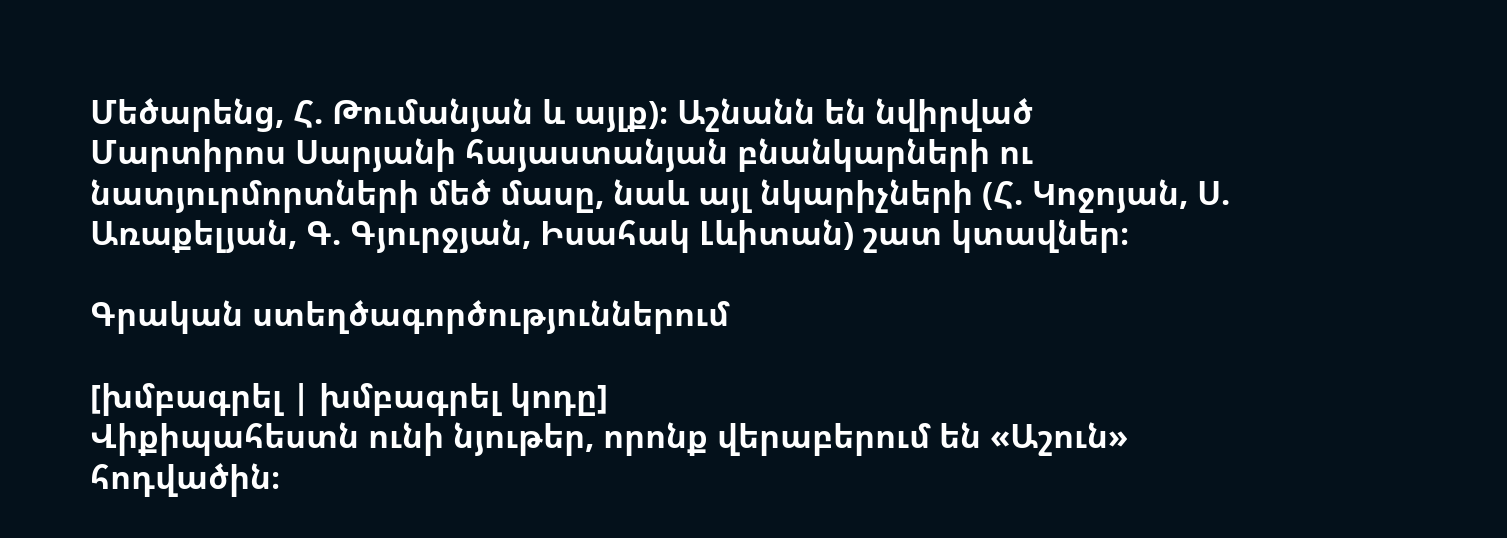Մեծարենց, Հ. Թումանյան և այլք)։ Աշնանն են նվիրված Մարտիրոս Սարյանի հայաստանյան բնանկարների ու նատյուրմորտների մեծ մասը, նաև այլ նկարիչների (Հ. Կոջոյան, Ս. Առաքելյան, Գ. Գյուրջյան, Իսահակ Լևիտան) շատ կտավներ։

Գրական ստեղծագործություններում

[խմբագրել | խմբագրել կոդը]
Վիքիպահեստն ունի նյութեր, որոնք վերաբերում են «Աշուն» հոդվածին։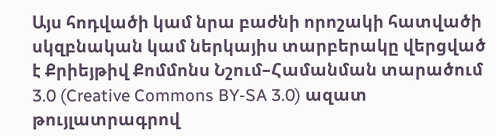Այս հոդվածի կամ նրա բաժնի որոշակի հատվածի սկզբնական կամ ներկայիս տարբերակը վերցված է Քրիեյթիվ Քոմմոնս Նշում–Համանման տարածում 3.0 (Creative Commons BY-SA 3.0) ազատ թույլատրագրով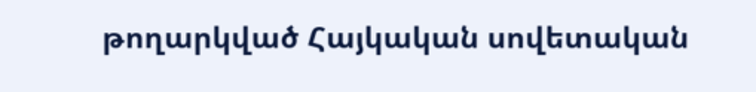թողարկված Հայկական սովետական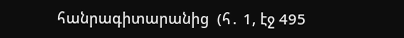հանրագիտարանից  (հ․ 1, էջ 495